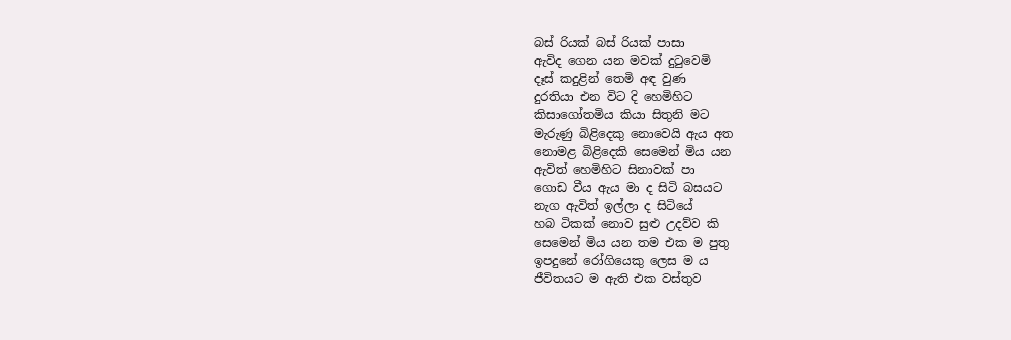බස් රියක් බස් රියක් පාසා
ඇවිද ගෙන යන මවක් දුටුවෙමි
දෑස් කදුළින් තෙමි අඳ වුණ
දුරතියා එන විට දි හෙමිහිට
කිසාගෝතමිය කියා සිතුනි මට
මැරුණු බිළිදෙකු නොවෙයි ඇය අත
නොමළ බිළිදෙකි සෙමෙන් මිය යන
ඇවිත් හෙමිහිට සිනාවක් පා
ගොඩ වීය ඇය මා ද සිටි බසයට
නැග ඇවිත් ඉල්ලා ද සිටියේ
හබ ටිකක් නොව සුළු උදව්ව කි
සෙමෙන් මිය යන තම එක ම පුතු
ඉපදුනේ රෝගියෙකු ලෙස ම ය
ජීවිතයට ම ඇති එක වස්තුව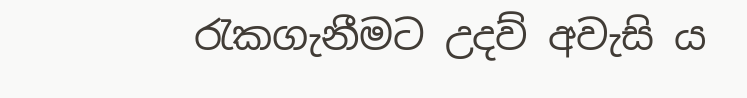රැකගැනීමට උදව් අවැසි ය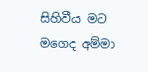සිහිවීය මට මගෙද අම්මා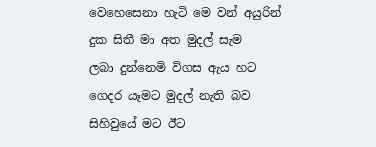වෙහෙසෙනා හැටි මෙ වන් අයුරින්
දුක සිතී මා අත මුදල් සැම
ලබා දුන්නෙමි විගස ඇය හට
ගෙදර යෑමට මුදල් නැති බව
සිහිවුයේ මට ඊට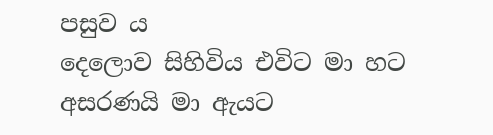පසුව ය
දෙලොව සිහිවිය එවිට මා හට
අසරණයි මා ඇයට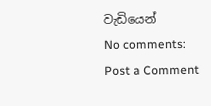වැඩියෙන්
No comments:
Post a Comment